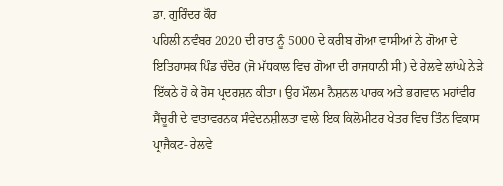ਡਾ. ਗੁਰਿੰਦਰ ਕੌਰ
ਪਹਿਲੀ ਨਵੰਬਰ 2020 ਦੀ ਰਾਤ ਨੂੰ 5000 ਦੇ ਕਰੀਬ ਗੋਆ ਵਾਸੀਆਂ ਨੇ ਗੋਆ ਦੇ ਇਤਿਹਾਸਕ ਪਿੰਡ ਚੰਦੋਰ (ਜੋ ਮੱਧਕਾਲ ਵਿਚ ਗੋਆ ਦੀ ਰਾਜਧਾਨੀ ਸੀ) ਦੇ ਰੇਲਵੇ ਲਾਂਘੇ ਨੇੜੇ ਇੱਕਠੇ ਹੋ ਕੇ ਰੋਸ ਪ੍ਰਦਰਸ਼ਨ ਕੀਤਾ। ਉਹ ਮੌਲਮ ਨੈਸ਼ਨਲ ਪਾਰਕ ਅਤੇ ਭਗਵਾਨ ਮਹਾਂਵੀਰ ਸੈਂਚੂਰੀ ਦੇ ਵਾਤਾਵਰਨਕ ਸੰਵੇਦਨਸ਼ੀਲਤਾ ਵਾਲੇ ਇਕ ਕਿਲੋਮੀਟਰ ਖੇਤਰ ਵਿਚ ਤਿੰਨ ਵਿਕਾਸ ਪ੍ਰਾਜੈਕਟ- ਰੇਲਵੇ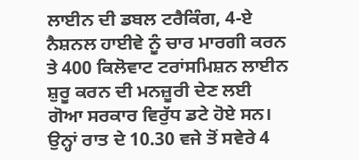ਲਾਈਨ ਦੀ ਡਬਲ ਟਰੈਕਿੰਗ, 4-ਏ ਨੈਸ਼ਨਲ ਹਾਈਵੇ ਨੂੰ ਚਾਰ ਮਾਰਗੀ ਕਰਨ ਤੇ 400 ਕਿਲੋਵਾਟ ਟਰਾਂਸਮਿਸ਼ਨ ਲਾਈਨ ਸ਼ੁਰੂ ਕਰਨ ਦੀ ਮਨਜ਼ੂਰੀ ਦੇਣ ਲਈ ਗੋਆ ਸਰਕਾਰ ਵਿਰੁੱਧ ਡਟੇ ਹੋਏ ਸਨ। ਉਨ੍ਹਾਂ ਰਾਤ ਦੇ 10.30 ਵਜੇ ਤੋਂ ਸਵੇਰੇ 4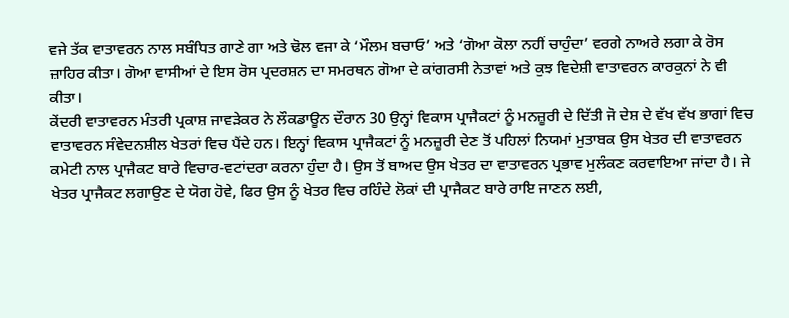ਵਜੇ ਤੱਕ ਵਾਤਾਵਰਨ ਨਾਲ ਸਬੰਧਿਤ ਗਾਣੇ ਗਾ ਅਤੇ ਢੋਲ ਵਜਾ ਕੇ ‘ਮੌਲਮ ਬਚਾਓ’ ਅਤੇ ‘ਗੋਆ ਕੋਲਾ ਨਹੀਂ ਚਾਹੁੰਦਾ’ ਵਰਗੇ ਨਾਅਰੇ ਲਗਾ ਕੇ ਰੋਸ ਜ਼ਾਹਿਰ ਕੀਤਾ। ਗੋਆ ਵਾਸੀਆਂ ਦੇ ਇਸ ਰੋਸ ਪ੍ਰਦਰਸ਼ਨ ਦਾ ਸਮਰਥਨ ਗੋਆ ਦੇ ਕਾਂਗਰਸੀ ਨੇਤਾਵਾਂ ਅਤੇ ਕੁਝ ਵਿਦੇਸ਼ੀ ਵਾਤਾਵਰਨ ਕਾਰਕੁਨਾਂ ਨੇ ਵੀ ਕੀਤਾ।
ਕੇਂਦਰੀ ਵਾਤਾਵਰਨ ਮੰਤਰੀ ਪ੍ਰਕਾਸ਼ ਜਾਵੜੇਕਰ ਨੇ ਲੌਕਡਾਊਨ ਦੌਰਾਨ 30 ਉਨ੍ਹਾਂ ਵਿਕਾਸ ਪ੍ਰਾਜੈਕਟਾਂ ਨੂੰ ਮਨਜ਼ੂਰੀ ਦੇ ਦਿੱਤੀ ਜੋ ਦੇਸ਼ ਦੇ ਵੱਖ ਵੱਖ ਭਾਗਾਂ ਵਿਚ ਵਾਤਾਵਰਨ ਸੰਵੇਦਨਸ਼ੀਲ ਖੇਤਰਾਂ ਵਿਚ ਪੈਂਦੇ ਹਨ। ਇਨ੍ਹਾਂ ਵਿਕਾਸ ਪ੍ਰਾਜੈਕਟਾਂ ਨੂੰ ਮਨਜ਼ੂਰੀ ਦੇਣ ਤੋਂ ਪਹਿਲਾਂ ਨਿਯਮਾਂ ਮੁਤਾਬਕ ਉਸ ਖੇਤਰ ਦੀ ਵਾਤਾਵਰਨ ਕਮੇਟੀ ਨਾਲ ਪ੍ਰਾਜੈਕਟ ਬਾਰੇ ਵਿਚਾਰ-ਵਟਾਂਦਰਾ ਕਰਨਾ ਹੁੰਦਾ ਹੈ। ਉਸ ਤੋਂ ਬਾਅਦ ਉਸ ਖੇਤਰ ਦਾ ਵਾਤਾਵਰਨ ਪ੍ਰਭਾਵ ਮੁਲੰਕਣ ਕਰਵਾਇਆ ਜਾਂਦਾ ਹੈ। ਜੇ ਖੇਤਰ ਪ੍ਰਾਜੈਕਟ ਲਗਾਉਣ ਦੇ ਯੋਗ ਹੋਵੇ, ਫਿਰ ਉਸ ਨੂੰ ਖੇਤਰ ਵਿਚ ਰਹਿੰਦੇ ਲੋਕਾਂ ਦੀ ਪ੍ਰਾਜੈਕਟ ਬਾਰੇ ਰਾਇ ਜਾਣਨ ਲਈ,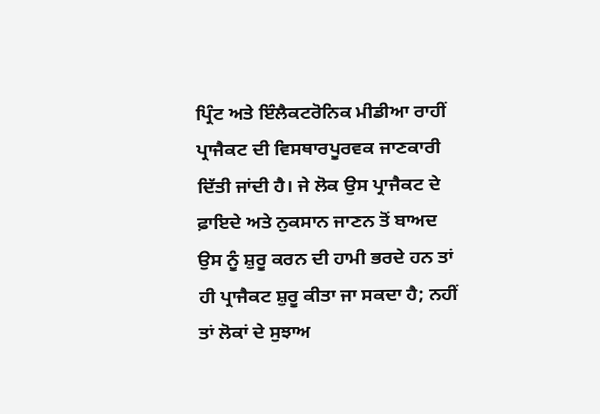ਪ੍ਰਿੰਟ ਅਤੇ ਇੰਲੈਕਟਰੋਨਿਕ ਮੀਡੀਆ ਰਾਹੀਂ ਪ੍ਰਾਜੈਕਟ ਦੀ ਵਿਸਥਾਰਪੂਰਵਕ ਜਾਣਕਾਰੀ ਦਿੱਤੀ ਜਾਂਦੀ ਹੈ। ਜੇ ਲੋਕ ਉਸ ਪ੍ਰਾਜੈਕਟ ਦੇ ਫ਼ਾਇਦੇ ਅਤੇ ਨੁਕਸਾਨ ਜਾਣਨ ਤੋਂ ਬਾਅਦ ਉਸ ਨੂੰ ਸ਼ੁਰੂ ਕਰਨ ਦੀ ਹਾਮੀ ਭਰਦੇ ਹਨ ਤਾਂ ਹੀ ਪ੍ਰਾਜੈਕਟ ਸ਼ੁਰੂ ਕੀਤਾ ਜਾ ਸਕਦਾ ਹੈ; ਨਹੀਂ ਤਾਂ ਲੋਕਾਂ ਦੇ ਸੁਝਾਅ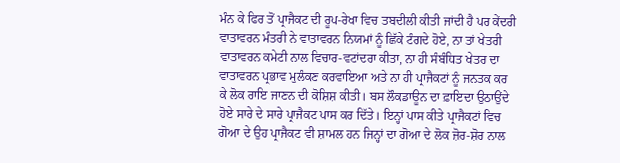ਮੰਨ ਕੇ ਫਿਰ ਤੋਂ ਪ੍ਰਾਜੈਕਟ ਦੀ ਰੂਪ-ਰੇਖਾ ਵਿਚ ਤਬਦੀਲੀ ਕੀਤੀ ਜਾਂਦੀ ਹੈ ਪਰ ਕੇਂਦਰੀ ਵਾਤਾਵਰਨ ਮੰਤਰੀ ਨੇ ਵਾਤਾਵਰਨ ਨਿਯਮਾਂ ਨੂੰ ਛਿੱਕੇ ਟੰਗਦੇ ਹੋਏ, ਨਾ ਤਾਂ ਖੇਤਰੀ ਵਾਤਾਵਰਨ ਕਮੇਟੀ ਨਾਲ ਵਿਚਾਰ-ਵਟਾਂਦਰਾ ਕੀਤਾ, ਨਾ ਹੀ ਸੰਬੰਧਿਤ ਖੇਤਰ ਦਾ ਵਾਤਾਵਰਨ ਪ੍ਰਭਾਵ ਮੁਲੰਕਣ ਕਰਵਾਇਆ ਅਤੇ ਨਾ ਹੀ ਪ੍ਰਾਜੈਕਟਾਂ ਨੂੰ ਜਨਤਕ ਕਰ ਕੇ ਲੋਕ ਰਾਇ ਜਾਣਨ ਦੀ ਕੋਸ਼ਿਸ਼ ਕੀਤੀ। ਬਸ ਲੌਕਡਾਊਨ ਦਾ ਫ਼ਾਇਦਾ ਉਠਾਉਂਦੇ ਹੋਏ ਸਾਰੇ ਦੇ ਸਾਰੇ ਪ੍ਰਾਜੈਕਟ ਪਾਸ ਕਰ ਦਿੱਤੇ। ਇਨ੍ਹਾਂ ਪਾਸ ਕੀਤੇ ਪ੍ਰਾਜੈਕਟਾਂ ਵਿਚ ਗੋਆ ਦੇ ਉਹ ਪ੍ਰਾਜੈਕਟ ਵੀ ਸ਼ਾਮਲ ਹਨ ਜਿਨ੍ਹਾਂ ਦਾ ਗੋਆ ਦੇ ਲੋਕ ਜ਼ੋਰ-ਸ਼ੋਰ ਨਾਲ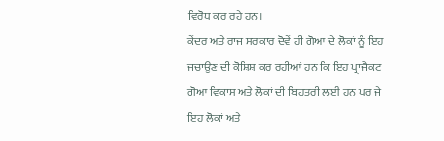ਵਿਰੋਧ ਕਰ ਰਹੇ ਹਨ।
ਕੇਂਦਰ ਅਤੇ ਰਾਜ ਸਰਕਾਰ ਦੋਵੇਂ ਹੀ ਗੋਆ ਦੇ ਲੋਕਾਂ ਨੂੰ ਇਹ ਜਚਾਉਣ ਦੀ ਕੋਸ਼ਿਸ਼ ਕਰ ਰਹੀਆਂ ਹਨ ਕਿ ਇਹ ਪ੍ਰਾਜੈਕਟ ਗੋਆ ਵਿਕਾਸ ਅਤੇ ਲੋਕਾਂ ਦੀ ਬਿਹਤਰੀ ਲਈ ਹਨ ਪਰ ਜੇ ਇਹ ਲੋਕਾਂ ਅਤੇ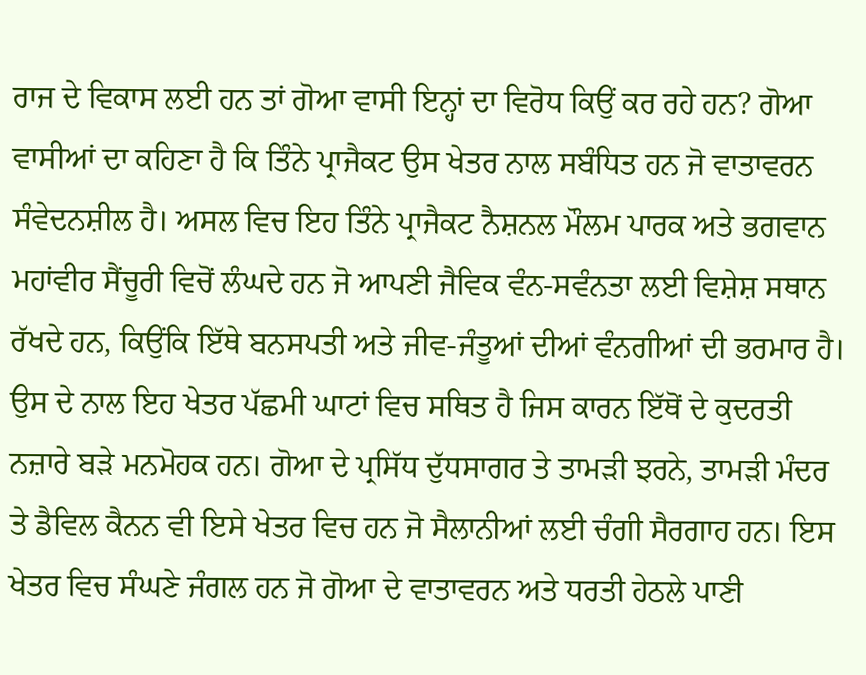ਰਾਜ ਦੇ ਵਿਕਾਸ ਲਈ ਹਨ ਤਾਂ ਗੋਆ ਵਾਸੀ ਇਨ੍ਹਾਂ ਦਾ ਵਿਰੋਧ ਕਿਉਂ ਕਰ ਰਹੇ ਹਨ? ਗੋਆ ਵਾਸੀਆਂ ਦਾ ਕਹਿਣਾ ਹੈ ਕਿ ਤਿੰਨੇ ਪ੍ਰਾਜੈਕਟ ਉਸ ਖੇਤਰ ਨਾਲ ਸਬੰਧਿਤ ਹਨ ਜੋ ਵਾਤਾਵਰਨ ਸੰਵੇਦਨਸ਼ੀਲ ਹੈ। ਅਸਲ ਵਿਚ ਇਹ ਤਿੰਨੇ ਪ੍ਰਾਜੈਕਟ ਨੈਸ਼ਨਲ ਮੌਲਮ ਪਾਰਕ ਅਤੇ ਭਗਵਾਨ ਮਹਾਂਵੀਰ ਸੈਂਚੂਰੀ ਵਿਚੋਂ ਲੰਘਦੇ ਹਨ ਜੋ ਆਪਣੀ ਜੈਵਿਕ ਵੰਨ-ਸਵੰਨਤਾ ਲਈ ਵਿਸ਼ੇਸ਼ ਸਥਾਨ ਰੱਖਦੇ ਹਨ, ਕਿਉਂਕਿ ਇੱਥੇ ਬਨਸਪਤੀ ਅਤੇ ਜੀਵ-ਜੰਤੂਆਂ ਦੀਆਂ ਵੰਨਗੀਆਂ ਦੀ ਭਰਮਾਰ ਹੈ। ਉਸ ਦੇ ਨਾਲ ਇਹ ਖੇਤਰ ਪੱਛਮੀ ਘਾਟਾਂ ਵਿਚ ਸਥਿਤ ਹੈ ਜਿਸ ਕਾਰਨ ਇੱਥੋਂ ਦੇ ਕੁਦਰਤੀ ਨਜ਼ਾਰੇ ਬੜੇ ਮਨਮੋਹਕ ਹਨ। ਗੋਆ ਦੇ ਪ੍ਰਸਿੱਧ ਦੁੱਧਸਾਗਰ ਤੇ ਤਾਮੜੀ ਝਰਨੇ, ਤਾਮੜੀ ਮੰਦਰ ਤੇ ਡੈਵਿਲ ਕੈਨਨ ਵੀ ਇਸੇ ਖੇਤਰ ਵਿਚ ਹਨ ਜੋ ਸੈਲਾਨੀਆਂ ਲਈ ਚੰਗੀ ਸੈਰਗਾਹ ਹਨ। ਇਸ ਖੇਤਰ ਵਿਚ ਸੰਘਣੇ ਜੰਗਲ ਹਨ ਜੋ ਗੋਆ ਦੇ ਵਾਤਾਵਰਨ ਅਤੇ ਧਰਤੀ ਹੇਠਲੇ ਪਾਣੀ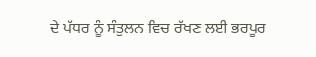ਦੇ ਪੱਧਰ ਨੂੰ ਸੰਤੁਲਨ ਵਿਚ ਰੱਖਣ ਲਈ ਭਰਪੂਰ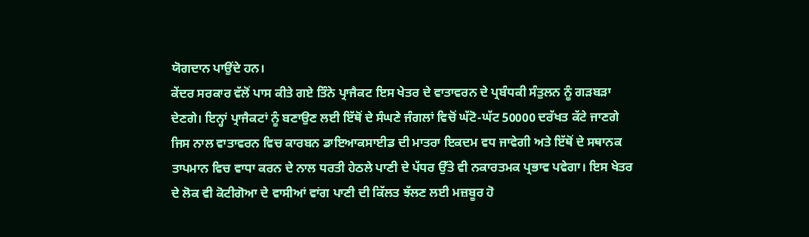ਯੋਗਦਾਨ ਪਾਉਂਦੇ ਹਨ।
ਕੇਂਦਰ ਸਰਕਾਰ ਵੱਲੋਂ ਪਾਸ ਕੀਤੇ ਗਏ ਤਿੰਨੇ ਪ੍ਰਾਜੈਕਟ ਇਸ ਖੇਤਰ ਦੇ ਵਾਤਾਵਰਨ ਦੇ ਪ੍ਰਬੰਧਕੀ ਸੰਤੁਲਨ ਨੂੰ ਗੜਬੜਾ ਦੇਣਗੇ। ਇਨ੍ਹਾਂ ਪ੍ਰਾਜੈਕਟਾਂ ਨੂੰ ਬਣਾਉਣ ਲਈ ਇੱਥੋਂ ਦੇ ਸੰਘਣੇ ਜੰਗਲਾਂ ਵਿਚੋਂ ਘੱਟੋ-ਘੱਟ 50000 ਦਰੱਖਤ ਕੱਟੇ ਜਾਣਗੇ ਜਿਸ ਨਾਲ ਵਾਤਾਵਰਨ ਵਿਚ ਕਾਰਬਨ ਡਾਇਆਕਸਾਈਡ ਦੀ ਮਾਤਰਾ ਇਕਦਮ ਵਧ ਜਾਵੇਗੀ ਅਤੇ ਇੱਥੋਂ ਦੇ ਸਥਾਨਕ ਤਾਪਮਾਨ ਵਿਚ ਵਾਧਾ ਕਰਨ ਦੇ ਨਾਲ ਧਰਤੀ ਹੇਠਲੇ ਪਾਣੀ ਦੇ ਪੱਧਰ ਉੱਤੇ ਵੀ ਨਕਾਰਤਮਕ ਪ੍ਰਭਾਵ ਪਵੇਗਾ। ਇਸ ਖੇਤਰ ਦੇ ਲੋਕ ਵੀ ਕੋਟੀਗੋਆ ਦੇ ਵਾਸੀਆਂ ਵਾਂਗ ਪਾਣੀ ਦੀ ਕਿੱਲਤ ਝੱਲਣ ਲਈ ਮਜ਼ਬੂਰ ਹੋ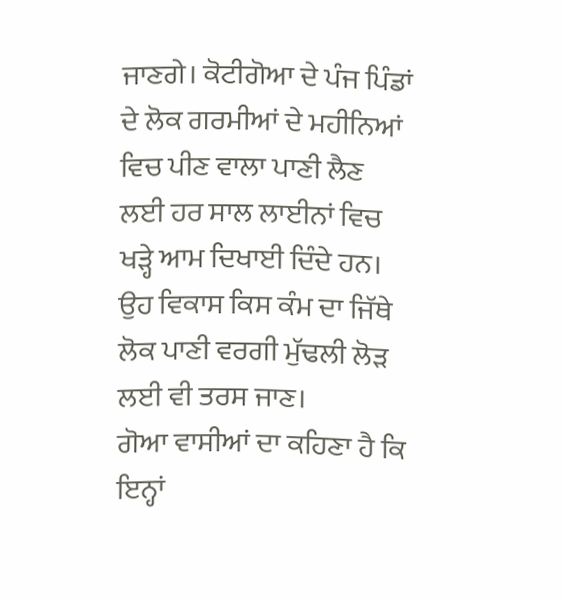ਜਾਣਗੇ। ਕੋਟੀਗੋਆ ਦੇ ਪੰਜ ਪਿੰਡਾਂ ਦੇ ਲੋਕ ਗਰਮੀਆਂ ਦੇ ਮਹੀਨਿਆਂ ਵਿਚ ਪੀਣ ਵਾਲਾ ਪਾਣੀ ਲੈਣ ਲਈ ਹਰ ਸਾਲ ਲਾਈਨਾਂ ਵਿਚ ਖੜ੍ਹੇ ਆਮ ਦਿਖਾਈ ਦਿੰਦੇ ਹਨ। ਉਹ ਵਿਕਾਸ ਕਿਸ ਕੰਮ ਦਾ ਜਿੱਥੇ ਲੋਕ ਪਾਣੀ ਵਰਗੀ ਮੁੱਢਲੀ ਲੋੜ ਲਈ ਵੀ ਤਰਸ ਜਾਣ।
ਗੋਆ ਵਾਸੀਆਂ ਦਾ ਕਹਿਣਾ ਹੈ ਕਿ ਇਨ੍ਹਾਂ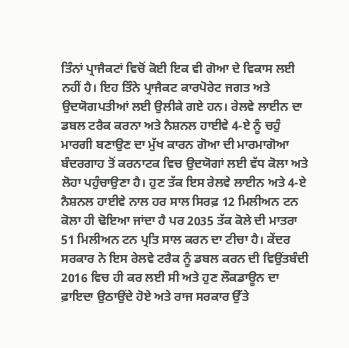ਤਿੰਨਾਂ ਪ੍ਰਾਜੈਕਟਾਂ ਵਿਚੋਂ ਕੋਈ ਇਕ ਵੀ ਗੋਆ ਦੇ ਵਿਕਾਸ ਲਈ ਨਹੀਂ ਹੈ। ਇਹ ਤਿੰਨੇ ਪ੍ਰਾਜੈਕਟ ਕਾਰਪੋਰੇਟ ਜਗਤ ਅਤੇ ਉਦਯੋਗਪਤੀਆਂ ਲਈ ਉਲੀਕੇ ਗਏ ਹਨ। ਰੇਲਵੇ ਲਾਈਨ ਦਾ ਡਬਲ ਟਰੈਕ ਕਰਨਾ ਅਤੇ ਨੈਸ਼ਨਲ ਹਾਈਵੇ 4-ਏ ਨੂੰ ਚਹੁੰ ਮਾਰਗੀ ਬਣਾਉਣ ਦਾ ਮੁੱਖ ਕਾਰਨ ਗੋਆ ਦੀ ਮਾਰਮਾਗੋਆ ਬੰਦਰਗਾਹ ਤੋਂ ਕਰਨਾਟਕ ਵਿਚ ਉਦਯੋਗਾਂ ਲਈ ਵੱਧ ਕੋਲਾ ਅਤੇ ਲੋਹਾ ਪਹੁੰਚਾਉਣਾ ਹੈ। ਹੁਣ ਤੱਕ ਇਸ ਰੇਲਵੇ ਲਾਈਨ ਅਤੇ 4-ਏ ਨੈਸ਼ਨਲ ਹਾਈਵੇ ਨਾਲ ਹਰ ਸਾਲ ਸਿਰਫ਼ 12 ਮਿਲੀਅਨ ਟਨ ਕੋਲਾ ਹੀ ਢੋਇਆ ਜਾਂਦਾ ਹੈ ਪਰ 2035 ਤੱਕ ਕੋਲੇ ਦੀ ਮਾਤਰਾ 51 ਮਿਲੀਅਨ ਟਨ ਪ੍ਰਤਿ ਸਾਲ ਕਰਨ ਦਾ ਟੀਚਾ ਹੈ। ਕੇਂਦਰ ਸਰਕਾਰ ਨੇ ਇਸ ਰੇਲਵੇ ਟਰੈਕ ਨੂੰ ਡਬਲ ਕਰਨ ਦੀ ਵਿਉਂਤਬੰਦੀ 2016 ਵਿਚ ਹੀ ਕਰ ਲਈ ਸੀ ਅਤੇ ਹੁਣ ਲੌਕਡਾਊਨ ਦਾ ਫ਼ਾਇਦਾ ਉਠਾਉਂਦੇ ਹੋਏ ਅਤੇ ਰਾਜ ਸਰਕਾਰ ਉੱਤੇ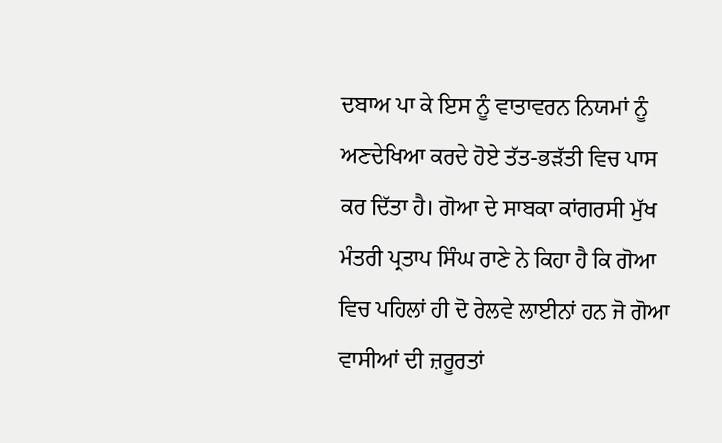ਦਬਾਅ ਪਾ ਕੇ ਇਸ ਨੂੰ ਵਾਤਾਵਰਨ ਨਿਯਮਾਂ ਨੂੰ ਅਣਦੇਖਿਆ ਕਰਦੇ ਹੋਏ ਤੱਤ-ਭੜੱਤੀ ਵਿਚ ਪਾਸ ਕਰ ਦਿੱਤਾ ਹੈ। ਗੋਆ ਦੇ ਸਾਬਕਾ ਕਾਂਗਰਸੀ ਮੁੱਖ ਮੰਤਰੀ ਪ੍ਰਤਾਪ ਸਿੰਘ ਰਾਣੇ ਨੇ ਕਿਹਾ ਹੈ ਕਿ ਗੋਆ ਵਿਚ ਪਹਿਲਾਂ ਹੀ ਦੋ ਰੇਲਵੇ ਲਾਈਨਾਂ ਹਨ ਜੋ ਗੋਆ ਵਾਸੀਆਂ ਦੀ ਜ਼ਰੂਰਤਾਂ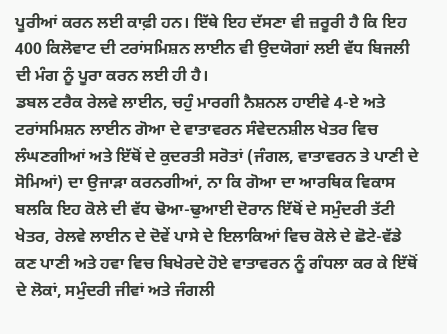ਪੂਰੀਆਂ ਕਰਨ ਲਈ ਕਾਫ਼ੀ ਹਨ। ਇੱਥੇ ਇਹ ਦੱਸਣਾ ਵੀ ਜ਼ਰੂਰੀ ਹੈ ਕਿ ਇਹ 400 ਕਿਲੋਵਾਟ ਦੀ ਟਰਾਂਸਮਿਸ਼ਨ ਲਾਈਨ ਵੀ ਉਦਯੋਗਾਂ ਲਈ ਵੱਧ ਬਿਜਲੀ ਦੀ ਮੰਗ ਨੂੰ ਪੂਰਾ ਕਰਨ ਲਈ ਹੀ ਹੈ।
ਡਬਲ ਟਰੈਕ ਰੇਲਵੇ ਲਾਈਨ, ਚਹੁੰ ਮਾਰਗੀ ਨੈਸ਼ਨਲ ਹਾਈਵੇ 4-ਏ ਅਤੇ ਟਰਾਂਸਮਿਸ਼ਨ ਲਾਈਨ ਗੋਆ ਦੇ ਵਾਤਾਵਰਨ ਸੰਵੇਦਨਸ਼ੀਲ ਖੇਤਰ ਵਿਚ ਲੰਘਣਗੀਆਂ ਅਤੇ ਇੱਥੋਂ ਦੇ ਕੁਦਰਤੀ ਸਰੋਤਾਂ (ਜੰਗਲ, ਵਾਤਾਵਰਨ ਤੇ ਪਾਣੀ ਦੇ ਸੋਮਿਆਂ) ਦਾ ਉਜਾੜਾ ਕਰਨਗੀਆਂ, ਨਾ ਕਿ ਗੋਆ ਦਾ ਆਰਥਿਕ ਵਿਕਾਸ ਬਲਕਿ ਇਹ ਕੋਲੇ ਦੀ ਵੱਧ ਢੋਆ-ਢੁਆਈ ਦੋਰਾਨ ਇੱਥੋਂ ਦੇ ਸਮੁੰਦਰੀ ਤੱਟੀ ਖੇਤਰ, ਰੇਲਵੇ ਲਾਈਨ ਦੇ ਦੋਵੇਂ ਪਾਸੇ ਦੇ ਇਲਾਕਿਆਂ ਵਿਚ ਕੋਲੇ ਦੇ ਛੋਟੇ-ਵੱਡੇ ਕਣ ਪਾਣੀ ਅਤੇ ਹਵਾ ਵਿਚ ਬਿਖੇਰਦੇ ਹੋਏ ਵਾਤਾਵਰਨ ਨੂੰ ਗੰਧਲਾ ਕਰ ਕੇ ਇੱਥੋਂ ਦੇ ਲੋਕਾਂ, ਸਮੁੰਦਰੀ ਜੀਵਾਂ ਅਤੇ ਜੰਗਲੀ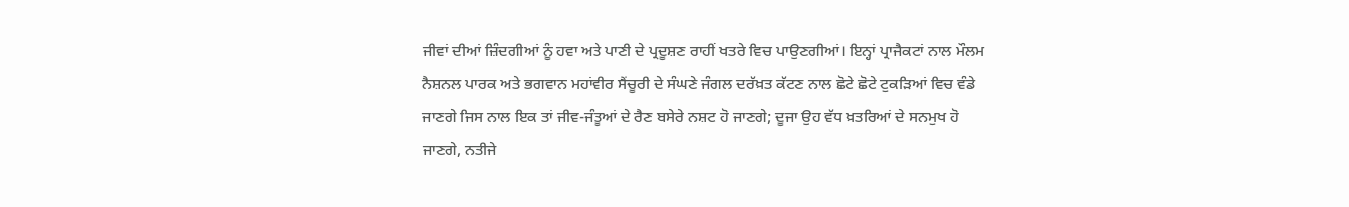ਜੀਵਾਂ ਦੀਆਂ ਜ਼ਿੰਦਗੀਆਂ ਨੂੰ ਹਵਾ ਅਤੇ ਪਾਣੀ ਦੇ ਪ੍ਰਦੂਸ਼ਣ ਰਾਹੀਂ ਖਤਰੇ ਵਿਚ ਪਾਉਣਗੀਆਂ। ਇਨ੍ਹਾਂ ਪ੍ਰਾਜੈਕਟਾਂ ਨਾਲ ਮੌਲਮ ਨੈਸ਼ਨਲ ਪਾਰਕ ਅਤੇ ਭਗਵਾਨ ਮਹਾਂਵੀਰ ਸੈਂਚੂਰੀ ਦੇ ਸੰਘਣੇ ਜੰਗਲ ਦਰੱਖ਼ਤ ਕੱਟਣ ਨਾਲ ਛੋਟੇ ਛੋਟੇ ਟੁਕੜਿਆਂ ਵਿਚ ਵੰਡੇ ਜਾਣਗੇ ਜਿਸ ਨਾਲ ਇਕ ਤਾਂ ਜੀਵ-ਜੰਤੂਆਂ ਦੇ ਰੈਣ ਬਸੇਰੇ ਨਸ਼ਟ ਹੋ ਜਾਣਗੇ; ਦੂਜਾ ਉਹ ਵੱਧ ਖ਼ਤਰਿਆਂ ਦੇ ਸਨਮੁਖ ਹੋ ਜਾਣਗੇ, ਨਤੀਜੇ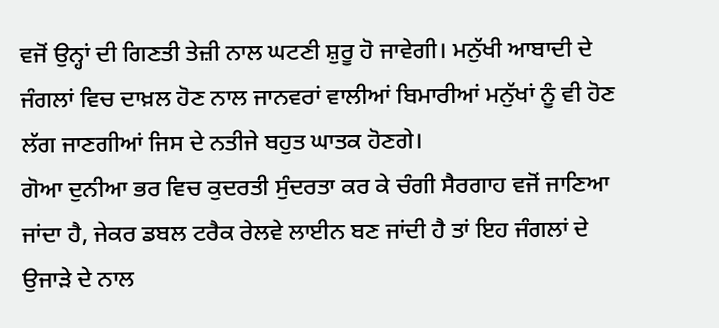ਵਜੋਂ ਉਨ੍ਹਾਂ ਦੀ ਗਿਣਤੀ ਤੇਜ਼ੀ ਨਾਲ ਘਟਣੀ ਸ਼ੁਰੂ ਹੋ ਜਾਵੇਗੀ। ਮਨੁੱਖੀ ਆਬਾਦੀ ਦੇ ਜੰਗਲਾਂ ਵਿਚ ਦਾਖ਼ਲ ਹੋਣ ਨਾਲ ਜਾਨਵਰਾਂ ਵਾਲੀਆਂ ਬਿਮਾਰੀਆਂ ਮਨੁੱਖਾਂ ਨੂੰ ਵੀ ਹੋਣ ਲੱਗ ਜਾਣਗੀਆਂ ਜਿਸ ਦੇ ਨਤੀਜੇ ਬਹੁਤ ਘਾਤਕ ਹੋਣਗੇ।
ਗੋਆ ਦੁਨੀਆ ਭਰ ਵਿਚ ਕੁਦਰਤੀ ਸੁੰਦਰਤਾ ਕਰ ਕੇ ਚੰਗੀ ਸੈਰਗਾਹ ਵਜੋਂ ਜਾਣਿਆ ਜਾਂਦਾ ਹੈ, ਜੇਕਰ ਡਬਲ ਟਰੈਕ ਰੇਲਵੇ ਲਾਈਨ ਬਣ ਜਾਂਦੀ ਹੈ ਤਾਂ ਇਹ ਜੰਗਲਾਂ ਦੇ ਉਜਾੜੇ ਦੇ ਨਾਲ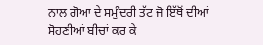ਨਾਲ ਗੋਆ ਦੇ ਸਮੁੰਦਰੀ ਤੱਟ ਜੋ ਇੱਥੋਂ ਦੀਆਂ ਸੋਹਣੀਆਂ ਬੀਚਾਂ ਕਰ ਕੇ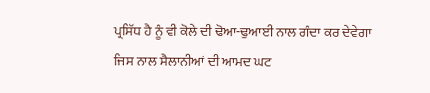ਪ੍ਰਸਿੱਧ ਹੈ ਨੂੰ ਵੀ ਕੋਲੇ ਦੀ ਢੋਆ-ਢੁਆਈ ਨਾਲ ਗੰਦਾ ਕਰ ਦੇਵੇਗਾ ਜਿਸ ਨਾਲ ਸੈਲਾਨੀਆਂ ਦੀ ਆਮਦ ਘਟ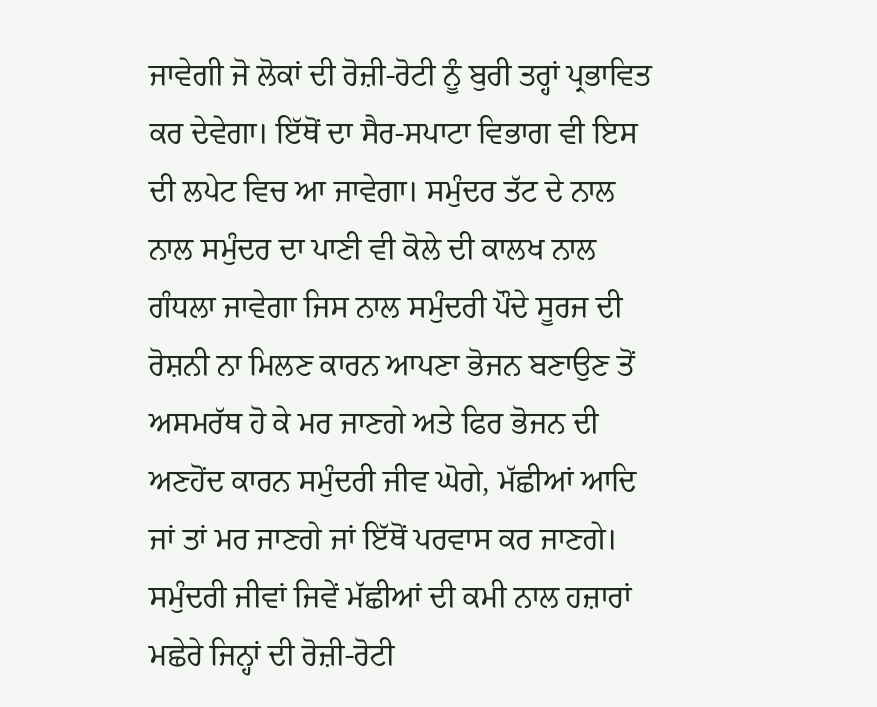ਜਾਵੇਗੀ ਜੋ ਲੋਕਾਂ ਦੀ ਰੋਜ਼ੀ-ਰੋਟੀ ਨੂੰ ਬੁਰੀ ਤਰ੍ਹਾਂ ਪ੍ਰਭਾਵਿਤ ਕਰ ਦੇਵੇਗਾ। ਇੱਥੋਂ ਦਾ ਸੈਰ-ਸਪਾਟਾ ਵਿਭਾਗ ਵੀ ਇਸ ਦੀ ਲਪੇਟ ਵਿਚ ਆ ਜਾਵੇਗਾ। ਸਮੁੰਦਰ ਤੱਟ ਦੇ ਨਾਲ ਨਾਲ ਸਮੁੰਦਰ ਦਾ ਪਾਣੀ ਵੀ ਕੋਲੇ ਦੀ ਕਾਲਖ ਨਾਲ ਗੰਧਲਾ ਜਾਵੇਗਾ ਜਿਸ ਨਾਲ ਸਮੁੰਦਰੀ ਪੌਦੇ ਸੂਰਜ ਦੀ ਰੋਸ਼ਨੀ ਨਾ ਮਿਲਣ ਕਾਰਨ ਆਪਣਾ ਭੋਜਨ ਬਣਾਉਣ ਤੋਂ ਅਸਮਰੱਥ ਹੋ ਕੇ ਮਰ ਜਾਣਗੇ ਅਤੇ ਫਿਰ ਭੋਜਨ ਦੀ ਅਣਹੋਂਦ ਕਾਰਨ ਸਮੁੰਦਰੀ ਜੀਵ ਘੋਗੇ, ਮੱਛੀਆਂ ਆਦਿ ਜਾਂ ਤਾਂ ਮਰ ਜਾਣਗੇ ਜਾਂ ਇੱਥੋਂ ਪਰਵਾਸ ਕਰ ਜਾਣਗੇ। ਸਮੁੰਦਰੀ ਜੀਵਾਂ ਜਿਵੇਂ ਮੱਛੀਆਂ ਦੀ ਕਮੀ ਨਾਲ ਹਜ਼ਾਰਾਂ ਮਛੇਰੇ ਜਿਨ੍ਹਾਂ ਦੀ ਰੋਜ਼ੀ-ਰੋਟੀ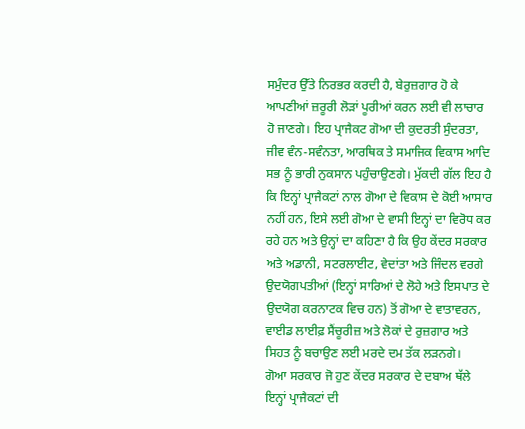ਸਮੁੰਦਰ ਉੱਤੇ ਨਿਰਭਰ ਕਰਦੀ ਹੈ, ਬੇਰੁਜ਼ਗਾਰ ਹੋ ਕੇ ਆਪਣੀਆਂ ਜ਼ਰੂਰੀ ਲੋੜਾਂ ਪੂਰੀਆਂ ਕਰਨ ਲਈ ਵੀ ਲਾਚਾਰ ਹੋ ਜਾਣਗੇ। ਇਹ ਪ੍ਰਾਜੈਕਟ ਗੋਆ ਦੀ ਕੁਦਰਤੀ ਸੁੰਦਰਤਾ, ਜੀਵ ਵੰਨ-ਸਵੰਨਤਾ, ਆਰਥਿਕ ਤੇ ਸਮਾਜਿਕ ਵਿਕਾਸ ਆਦਿ ਸਭ ਨੂੰ ਭਾਰੀ ਨੁਕਸਾਨ ਪਹੁੰਚਾਉਣਗੇ। ਮੁੱਕਦੀ ਗੱਲ ਇਹ ਹੈ ਕਿ ਇਨ੍ਹਾਂ ਪ੍ਰਾਜੈਕਟਾਂ ਨਾਲ ਗੋਆ ਦੇ ਵਿਕਾਸ ਦੇ ਕੋਈ ਆਸਾਰ ਨਹੀਂ ਹਨ, ਇਸੇ ਲਈ ਗੋਆ ਦੇ ਵਾਸੀ ਇਨ੍ਹਾਂ ਦਾ ਵਿਰੋਧ ਕਰ ਰਹੇ ਹਨ ਅਤੇ ਉਨ੍ਹਾਂ ਦਾ ਕਹਿਣਾ ਹੈ ਕਿ ਉਹ ਕੇਂਦਰ ਸਰਕਾਰ ਅਤੇ ਅਡਾਨੀ, ਸਟਰਲਾਈਟ, ਵੇਦਾਂਤਾ ਅਤੇ ਜਿੰਦਲ ਵਰਗੇ ਉਦਯੋਗਪਤੀਆਂ (ਇਨ੍ਹਾਂ ਸਾਰਿਆਂ ਦੇ ਲੋਹੇ ਅਤੇ ਇਸਪਾਤ ਦੇ ਉਦਯੋਗ ਕਰਨਾਟਕ ਵਿਚ ਹਨ) ਤੋਂ ਗੋਆ ਦੇ ਵਾਤਾਵਰਨ, ਵਾਈਡ ਲਾਈਫ਼ ਸੈਂਚੂਰੀਜ਼ ਅਤੇ ਲੋਕਾਂ ਦੇ ਰੁਜ਼ਗਾਰ ਅਤੇ ਸਿਹਤ ਨੂੰ ਬਚਾਉਣ ਲਈ ਮਰਦੇ ਦਮ ਤੱਕ ਲੜਨਗੇ।
ਗੋਆ ਸਰਕਾਰ ਜੋ ਹੁਣ ਕੇਂਦਰ ਸਰਕਾਰ ਦੇ ਦਬਾਅ ਥੱਲੇ ਇਨ੍ਹਾਂ ਪ੍ਰਾਜੈਕਟਾਂ ਦੀ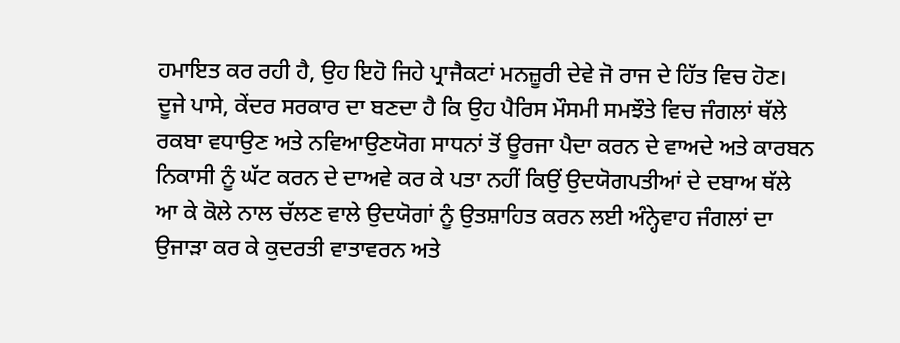ਹਮਾਇਤ ਕਰ ਰਹੀ ਹੈ, ਉਹ ਇਹੋ ਜਿਹੇ ਪ੍ਰਾਜੈਕਟਾਂ ਮਨਜ਼ੂਰੀ ਦੇਵੇ ਜੋ ਰਾਜ ਦੇ ਹਿੱਤ ਵਿਚ ਹੋਣ। ਦੂਜੇ ਪਾਸੇ, ਕੇਂਦਰ ਸਰਕਾਰ ਦਾ ਬਣਦਾ ਹੈ ਕਿ ਉਹ ਪੈਰਿਸ ਮੌਸਮੀ ਸਮਝੌਤੇ ਵਿਚ ਜੰਗਲਾਂ ਥੱਲੇ ਰਕਬਾ ਵਧਾਉਣ ਅਤੇ ਨਵਿਆਉਣਯੋਗ ਸਾਧਨਾਂ ਤੋਂ ਊਰਜਾ ਪੈਦਾ ਕਰਨ ਦੇ ਵਾਅਦੇ ਅਤੇ ਕਾਰਬਨ ਨਿਕਾਸੀ ਨੂੰ ਘੱਟ ਕਰਨ ਦੇ ਦਾਅਵੇ ਕਰ ਕੇ ਪਤਾ ਨਹੀਂ ਕਿਉਂ ਉਦਯੋਗਪਤੀਆਂ ਦੇ ਦਬਾਅ ਥੱਲੇ ਆ ਕੇ ਕੋਲੇ ਨਾਲ ਚੱਲਣ ਵਾਲੇ ਉਦਯੋਗਾਂ ਨੂੰ ਉਤਸ਼ਾਹਿਤ ਕਰਨ ਲਈ ਅੰਨ੍ਹੇਵਾਹ ਜੰਗਲਾਂ ਦਾ ਉਜਾੜਾ ਕਰ ਕੇ ਕੁਦਰਤੀ ਵਾਤਾਵਰਨ ਅਤੇ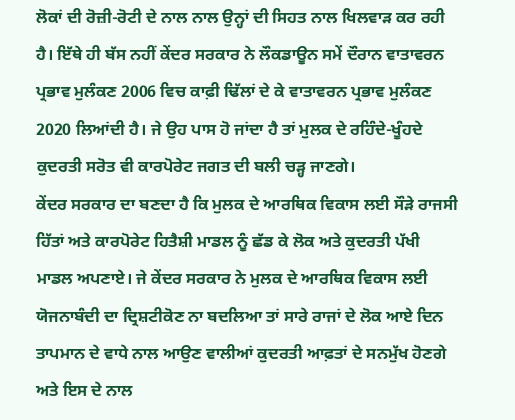ਲੋਕਾਂ ਦੀ ਰੋਜ਼ੀ-ਰੋਟੀ ਦੇ ਨਾਲ ਨਾਲ ਉਨ੍ਹਾਂ ਦੀ ਸਿਹਤ ਨਾਲ ਖਿਲਵਾੜ ਕਰ ਰਹੀ ਹੈ। ਇੱਥੇ ਹੀ ਬੱਸ ਨਹੀਂ ਕੇਂਦਰ ਸਰਕਾਰ ਨੇ ਲੌਕਡਾਊਨ ਸਮੇਂ ਦੌਰਾਨ ਵਾਤਾਵਰਨ ਪ੍ਰਭਾਵ ਮੁਲੰਕਣ 2006 ਵਿਚ ਕਾਫ਼ੀ ਢਿੱਲਾਂ ਦੇ ਕੇ ਵਾਤਾਵਰਨ ਪ੍ਰਭਾਵ ਮੁਲੰਕਣ 2020 ਲਿਆਂਦੀ ਹੈ। ਜੇ ਉਹ ਪਾਸ ਹੋ ਜਾਂਦਾ ਹੈ ਤਾਂ ਮੁਲਕ ਦੇ ਰਹਿੰਦੇ-ਖੂੰਹਦੇ ਕੁਦਰਤੀ ਸਰੋਤ ਵੀ ਕਾਰਪੋਰੇਟ ਜਗਤ ਦੀ ਬਲੀ ਚੜ੍ਹ ਜਾਣਗੇ।
ਕੇਂਦਰ ਸਰਕਾਰ ਦਾ ਬਣਦਾ ਹੈ ਕਿ ਮੁਲਕ ਦੇ ਆਰਥਿਕ ਵਿਕਾਸ ਲਈ ਸੌੜੇ ਰਾਜਸੀ ਹਿੱਤਾਂ ਅਤੇ ਕਾਰਪੋਰੇਟ ਹਿਤੈਸ਼ੀ ਮਾਡਲ ਨੂੰ ਛੱਡ ਕੇ ਲੋਕ ਅਤੇ ਕੁਦਰਤੀ ਪੱਖੀ ਮਾਡਲ ਅਪਣਾਏ। ਜੇ ਕੇਂਦਰ ਸਰਕਾਰ ਨੇ ਮੁਲਕ ਦੇ ਆਰਥਿਕ ਵਿਕਾਸ ਲਈ ਯੋਜਨਾਬੰਦੀ ਦਾ ਦ੍ਰਿਸ਼ਟੀਕੋਣ ਨਾ ਬਦਲਿਆ ਤਾਂ ਸਾਰੇ ਰਾਜਾਂ ਦੇ ਲੋਕ ਆਏ ਦਿਨ ਤਾਪਮਾਨ ਦੇ ਵਾਧੇ ਨਾਲ ਆਉਣ ਵਾਲੀਆਂ ਕੁਦਰਤੀ ਆਫ਼ਤਾਂ ਦੇ ਸਨਮੁੱਖ ਹੋਣਗੇ ਅਤੇ ਇਸ ਦੇ ਨਾਲ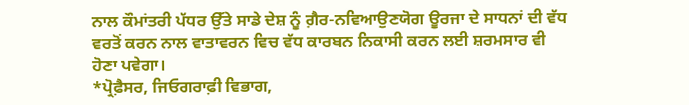ਨਾਲ ਕੌਮਾਂਤਰੀ ਪੱਧਰ ਉੱਤੇ ਸਾਡੇ ਦੇਸ਼ ਨੂੰ ਗ਼ੈਰ-ਨਵਿਆਉਣਯੋਗ ਊਰਜਾ ਦੇ ਸਾਧਨਾਂ ਦੀ ਵੱਧ ਵਰਤੋਂ ਕਰਨ ਨਾਲ ਵਾਤਾਵਰਨ ਵਿਚ ਵੱਧ ਕਾਰਬਨ ਨਿਕਾਸੀ ਕਰਨ ਲਈ ਸ਼ਰਮਸਾਰ ਵੀ ਹੋਣਾ ਪਵੇਗਾ।
*ਪ੍ਰੋਫ਼ੈਸਰ, ਜਿਓਗਰਾਫ਼ੀ ਵਿਭਾਗ,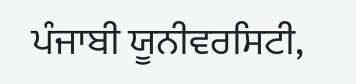ਪੰਜਾਬੀ ਯੂਨੀਵਰਸਿਟੀ,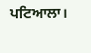ਪਟਿਆਲਾ।